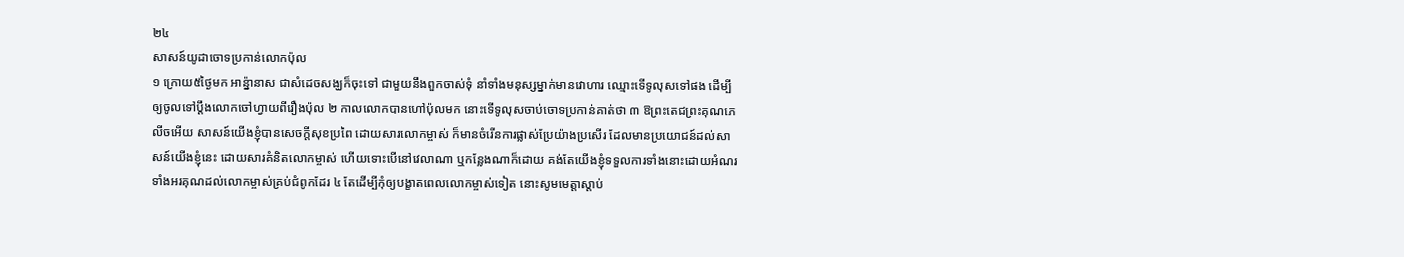២៤
សាសន៍យូដាចោទប្រកាន់លោកប៉ុល
១ ក្រោយ៥ថ្ងៃមក អាន៉្នានាស ជាសំដេចសង្ឃក៏ចុះទៅ ជាមួយនឹងពួកចាស់ទុំ នាំទាំងមនុស្សម្នាក់មានវោហារ ឈ្មោះទើទូលុសទៅផង ដើម្បីឲ្យចូលទៅប្តឹងលោកចៅហ្វាយពីរឿងប៉ុល ២ កាលលោកបានហៅប៉ុលមក នោះទើទូលុសចាប់ចោទប្រកាន់គាត់ថា ៣ ឱព្រះតេជព្រះគុណភេលីចអើយ សាសន៍យើងខ្ញុំបានសេចក្តីសុខប្រពៃ ដោយសារលោកម្ចាស់ ក៏មានចំរើនការផ្លាស់ប្រែយ៉ាងប្រសើរ ដែលមានប្រយោជន៍ដល់សាសន៍យើងខ្ញុំនេះ ដោយសារគំនិតលោកម្ចាស់ ហើយទោះបើនៅវេលាណា ឬកន្លែងណាក៏ដោយ គង់តែយើងខ្ញុំទទួលការទាំងនោះដោយអំណរ ទាំងអរគុណដល់លោកម្ចាស់គ្រប់ជំពូកដែរ ៤ តែដើម្បីកុំឲ្យបង្ខាតពេលលោកម្ចាស់ទៀត នោះសូមមេត្តាស្តាប់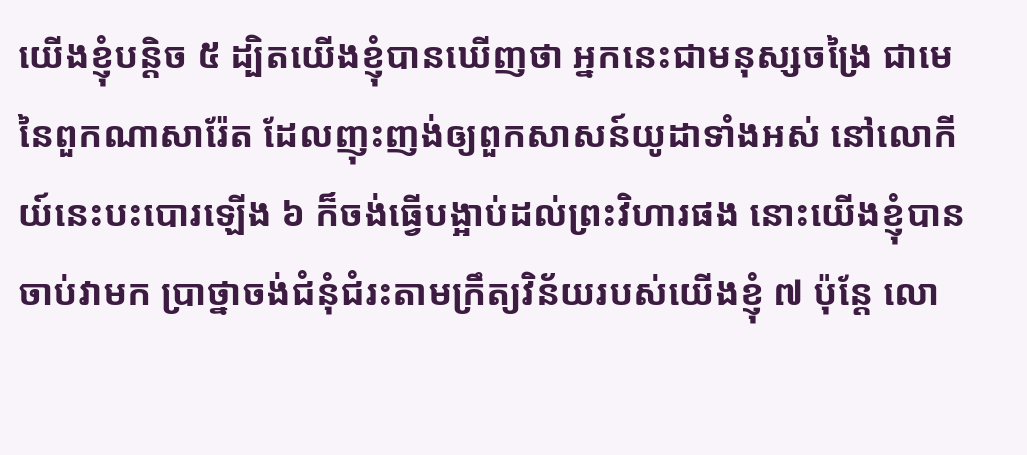យើងខ្ញុំបន្តិច ៥ ដ្បិតយើងខ្ញុំបានឃើញថា អ្នកនេះជាមនុស្សចង្រៃ ជាមេនៃពួកណាសារ៉ែត ដែលញុះញង់ឲ្យពួកសាសន៍យូដាទាំងអស់ នៅលោកីយ៍នេះបះបោរឡើង ៦ ក៏ចង់ធ្វើបង្អាប់ដល់ព្រះវិហារផង នោះយើងខ្ញុំបានចាប់វាមក ប្រាថ្នាចង់ជំនុំជំរះតាមក្រឹត្យវិន័យរបស់យើងខ្ញុំ ៧ ប៉ុន្តែ លោ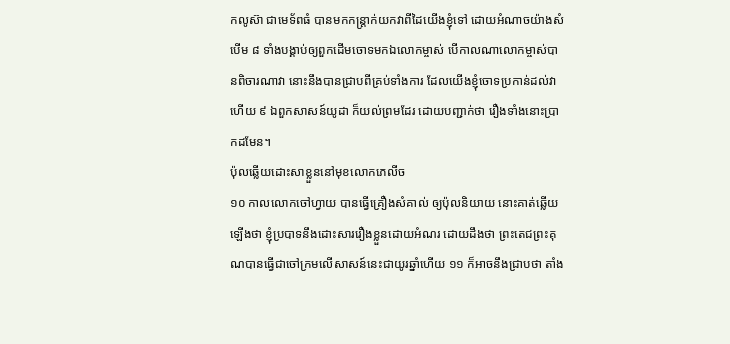កលូស៊ា ជាមេទ័ពធំ បានមកកន្ត្រាក់យកវាពីដៃយើងខ្ញុំទៅ ដោយអំណាចយ៉ាងសំបើម ៨ ទាំងបង្គាប់ឲ្យពួកដើមចោទមកឯលោកម្ចាស់ បើកាលណាលោកម្ចាស់បានពិចារណាវា នោះនឹងបានជ្រាបពីគ្រប់ទាំងការ ដែលយើងខ្ញុំចោទប្រកាន់ដល់វាហើយ ៩ ឯពួកសាសន៍យូដា ក៏យល់ព្រមដែរ ដោយបញ្ជាក់ថា រឿងទាំងនោះប្រាកដមែន។
ប៉ុលឆ្លើយដោះសាខ្លួននៅមុខលោកភេលីច
១០ កាលលោកចៅហ្វាយ បានធ្វើគ្រឿងសំគាល់ ឲ្យប៉ុលនិយាយ នោះគាត់ឆ្លើយឡើងថា ខ្ញុំប្របាទនឹងដោះសាររឿងខ្លួនដោយអំណរ ដោយដឹងថា ព្រះតេជព្រះគុណបានធ្វើជាចៅក្រមលើសាសន៍នេះជាយូរឆ្នាំហើយ ១១ ក៏អាចនឹងជ្រាបថា តាំង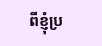ពីខ្ញុំប្រ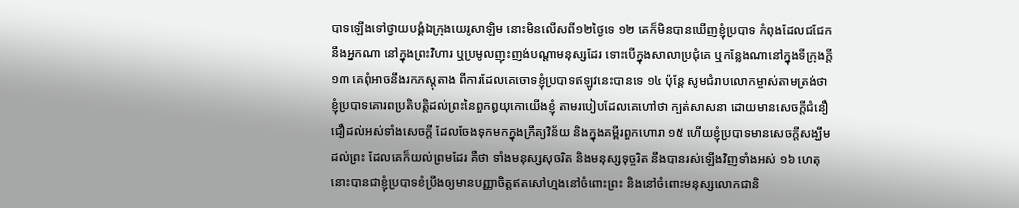បាទឡើងទៅថ្វាយបង្គំឯក្រុងយេរូសាឡិម នោះមិនលើសពី១២ថ្ងៃទេ ១២ គេក៏មិនបានឃើញខ្ញុំប្របាទ កំពុងដែលជជែកនឹងអ្នកណា នៅក្នុងព្រះវិហារ ឬប្រមូលញុះញង់បណ្តាមនុស្សដែរ ទោះបើក្នុងសាលាប្រជុំគេ ឬកន្លែងណានៅក្នុងទីក្រុងក្តី ១៣ គេពុំអាចនឹងរកភស្តុតាង ពីការដែលគេចោទខ្ញុំប្របាទឥឡូវនេះបានទេ ១៤ ប៉ុន្តែ សូមជំរាបលោកម្ចាស់តាមត្រង់ថា ខ្ញុំប្របាទគោរពប្រតិបត្តិដល់ព្រះនៃពួកឰយុកោយើងខ្ញុំ តាមរបៀបដែលគេហៅថា ក្បត់សាសនា ដោយមានសេចក្តីជំនឿជឿដល់អស់ទាំងសេចក្តី ដែលចែងទុកមកក្នុងក្រឹត្យវិន័យ និងក្នុងគម្ពីរពួកហោរា ១៥ ហើយខ្ញុំប្របាទមានសេចក្តីសង្ឃឹមដល់ព្រះ ដែលគេក៏យល់ព្រមដែរ គឺថា ទាំងមនុស្សសុចរិត និងមនុស្សទុច្ចរិត នឹងបានរស់ឡើងវិញទាំងអស់ ១៦ ហេតុនោះបានជាខ្ញុំប្របាទខំប្រឹងឲ្យមានបញ្ញាចិត្តឥតសៅហ្មងនៅចំពោះព្រះ និងនៅចំពោះមនុស្សលោកជានិ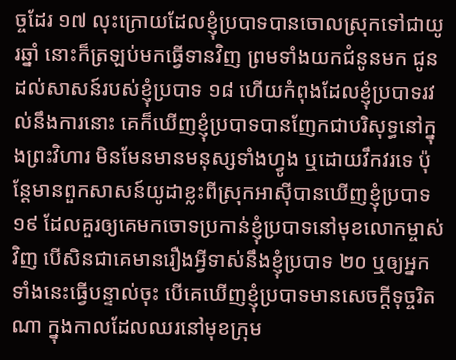ច្ចដែរ ១៧ លុះក្រោយដែលខ្ញុំប្របាទបានចោលស្រុកទៅជាយូរឆ្នាំ នោះក៏ត្រឡប់មកធ្វើទានវិញ ព្រមទាំងយកជំនូនមក ជូនដល់សាសន៍របស់ខ្ញុំប្របាទ ១៨ ហើយកំពុងដែលខ្ញុំប្របាទរវល់នឹងការនោះ គេក៏ឃើញខ្ញុំប្របាទបានញែកជាបរិសុទ្ធនៅក្នុងព្រះវិហារ មិនមែនមានមនុស្សទាំងហ្វូង ឬដោយវឹកវរទេ ប៉ុន្តែមានពួកសាសន៍យូដាខ្លះពីស្រុកអាស៊ីបានឃើញខ្ញុំប្របាទ ១៩ ដែលគួរឲ្យគេមកចោទប្រកាន់ខ្ញុំប្របាទនៅមុខលោកម្ចាស់វិញ បើសិនជាគេមានរឿងអ្វីទាស់នឹងខ្ញុំប្របាទ ២០ ឬឲ្យអ្នកទាំងនេះធ្វើបន្ទាល់ចុះ បើគេឃើញខ្ញុំប្របាទមានសេចក្តីទុច្ចរិតណា ក្នុងកាលដែលឈរនៅមុខក្រុម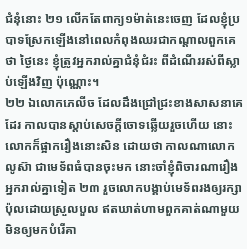ជំនុំនោះ ២១ លើកតែពាក្យ១ម៉ាត់នេះចេញ ដែលខ្ញុំប្របាទស្រែកឡើងនៅពេលកំពុងឈរជាកណ្តាលពួកគេថា ថ្ងៃនេះ ខ្ញុំត្រូវអ្នករាល់គ្នាជំនុំជំរះ ពីដំណើររស់ពីស្លាប់ឡើងវិញ ប៉ុណ្ណោះ។
២២ ឯលោកភេលីច ដែលដឹងជ្រៅជ្រះខាងសាសនាគេដែរ កាលបានស្តាប់សេចក្តីចោទឆ្លើយរួចហើយ នោះលោកក៏ផ្អាករឿងនោះសិន ដោយថា កាលណាលោកលូស៊ា ជាមេទ័ពធំបានចុះមក នោះចាំខ្ញុំពិចារណារឿងអ្នករាល់គ្នាទៀត ២៣ រួចលោកបង្គាប់មេទ័ពរងឲ្យរក្សាប៉ុលដោយស្រួលបួល ឥតឃាត់ហាមពួកគាត់ណាមួយ មិនឲ្យមកបំរើគា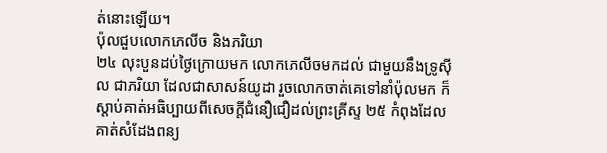ត់នោះឡើយ។
ប៉ុលជួបលោកភេលីច និងភរិយា
២៤ លុះបួនដប់ថ្ងៃក្រោយមក លោកភេលីចមកដល់ ជាមួយនឹងទ្រូស៊ីល ជាភរិយា ដែលជាសាសន៍យូដា រួចលោកចាត់គេទៅនាំប៉ុលមក ក៏ស្តាប់គាត់អធិប្បាយពីសេចក្តីជំនឿជឿដល់ព្រះគ្រីស្ទ ២៥ កំពុងដែលគាត់សំដែងពន្យ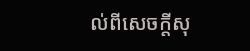ល់ពីសេចក្តីសុ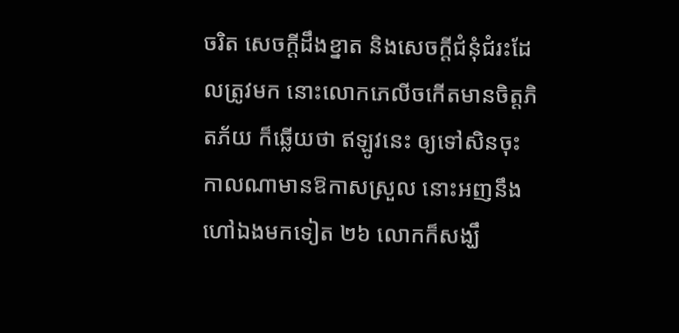ចរិត សេចក្តីដឹងខ្នាត និងសេចក្តីជំនុំជំរះដែលត្រូវមក នោះលោកភេលីចកើតមានចិត្តភិតភ័យ ក៏ឆ្លើយថា ឥឡូវនេះ ឲ្យទៅសិនចុះ កាលណាមានឱកាសស្រួល នោះអញនឹងហៅឯងមកទៀត ២៦ លោកក៏សង្ឃឹ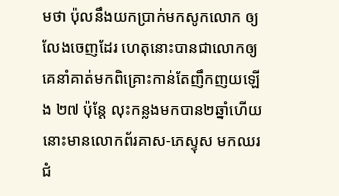មថា ប៉ុលនឹងយកប្រាក់មកសូកលោក ឲ្យលែងចេញដែរ ហេតុនោះបានជាលោកឲ្យគេនាំគាត់មកពិគ្រោះកាន់តែញឹកញយឡើង ២៧ ប៉ុន្តែ លុះកន្លងមកបាន២ឆ្នាំហើយ នោះមានលោកព័រគាស-ភេស្ទុស មកឈរជំ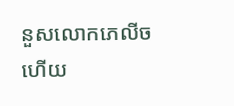នួសលោកភេលីច ហើយ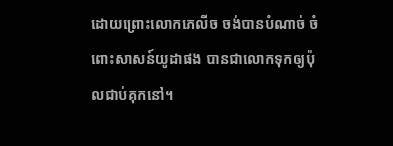ដោយព្រោះលោកភេលីច ចង់បានបំណាច់ ចំពោះសាសន៍យូដាផង បានជាលោកទុកឲ្យប៉ុលជាប់គុកនៅ។